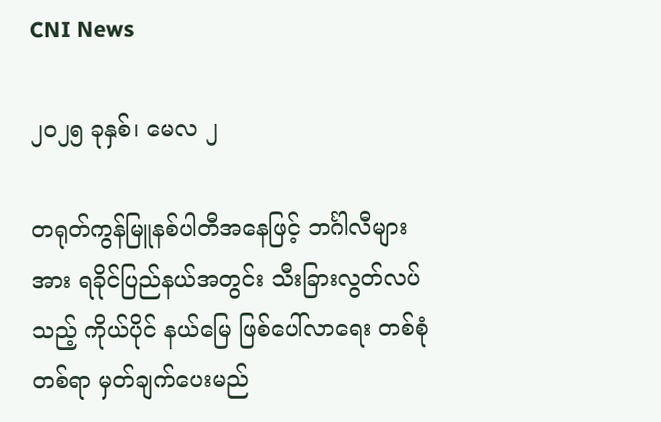CNI News

၂၀၂၅ ခုနှစ်၊ မေလ ၂

တရုတ်ကွန်မြူနစ်ပါတီအနေဖြင့် ဘင်္ဂါလီများအား ရခိုင်ပြည်နယ်အတွင်း သီးခြားလွတ်လပ်သည့် ကိုယ်ပိုင် နယ်မြေ ဖြစ်ပေါ်လာရေး တစ်စုံတစ်ရာ မှတ်ချက်ပေးမည်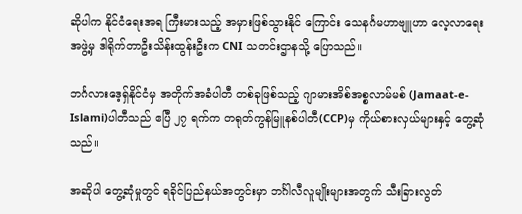ဆိုပါက နိုင်ငံရေးအရ ကြီးမားသည့် အမှားဖြစ်သွားနိုင် ကြောင်း သေနင်္ဂမဟာဗျူဟာ လေ့လာရေးအဖွဲ့မှ ဒါရိုက်တာဦးသိန်းထွန်းဦးက CNI သတင်းဌာနသို့ ပြောသည်။

ဘင်္ဂလားဒေ့ရှ်နိုင်ငံမှ အတိုက်အခံပါတီ တစ်ခုဖြစ်သည့် ဂျာမားအိစ်အစ္စလာမ်မစ် (Jamaat-e-Islami)ပါတီသည် ဧပြီ ၂၇ ရက်က တရုတ်ကွန်မြူနစ်ပါတီ(CCP)မှ ကိုယ်စားလှယ်များနှင့် တွေ့ဆုံသည်။

အဆိုပါ တွေ့ဆုံမှုတွင် ရခိုင်ပြည်နယ်အတွင်းမှာ ဘင်္ဂါလီလူမျိုးများအတွက် သီးခြားလွတ်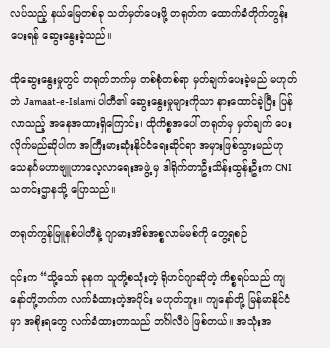လပ်သည့် နယ်မြေတစ်ခု သတ်မှတ်ပေးဖို့ တရုတ်က ထောက်ခံတိုက်တွန်းပေးရန် ဆွေးနွေးခဲ့သည်။

ထိုဆွေးနွေးမှုတွင် တရုတ်ဘက်မှ တစ်စုံတစ်ရာ မှတ်ချက်ပေးခဲ့မည် မဟုတ်ဘဲ Jamaat-e-Islami ပါတီ၏ ဆွေးနွေးမှုများကိုသာ နားထောင်ခဲ့ပြီး ပြန်လာသည့် အနေအထားရှိကြောင်း၊ ထိုကိစ္စအပေါ် တရုတ်မှ မှတ်ချက် ပေးလိုက်မည်ဆိုပါက အကြီးမားဆုံးနိုင်ငံရေးဆိုင်ရာ အမှားဖြစ်သွားမည်ဟု သေနင်္ဂမဟာဗျူဟာလေ့လာရေးအဖွဲ့ မှ ဒါရိုက်တာဦးသိန်းထွန်းဦးက CNI သတင်းဌာနသို့ ပြောသည်။

တရုတ်ကွန်မြူနစ်ပါတီနဲ့ ဂျာမားအိစ်အစ္စလာမ်မစ်ကို တွေ့ရစဉ်

၎င်းက “သို့သော် ခုနက သူတို့စသုံးတဲ့ ရိုဟင်ဂျာဆိုတဲ့ ကိစ္စရပ်သည် ကျနော်တို့ဘက်က လက်ခံထားတဲ့အပိုင်း မဟုတ်ဘူး။ ကျနော်တို့ မြန်မာနိုင်ငံမှာ အစိုးရတွေ လက်ခံထားတာသည် ဘင်္ဂါလီပဲ ဖြစ်တယ်။ အသုံးအ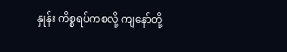နှုန်း ကိစ္စရပ်ကစလို့ ကျနော်တို့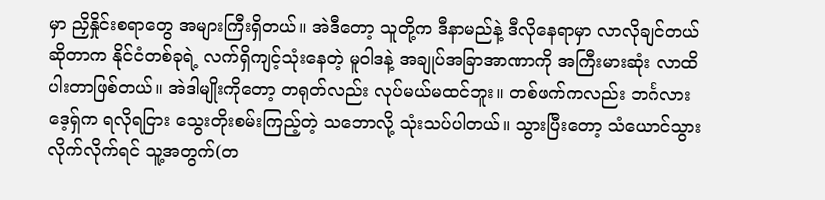မှာ ညှိနှိုင်းစရာတွေ အများကြီးရှိတယ်။ အဲဒီတော့ သူတို့က ဒီနာမည်နဲ့ ဒီလိုနေရာမှာ လာလိုချင်တယ်ဆိုတာက နိုင်ငံတစ်ခုရဲ့ လက်ရှိကျင့်သုံးနေတဲ့ မူဝါဒနဲ့ အချုပ်အခြာအာဏာကို အကြီးမားဆုံး လာထိပါးတာဖြစ်တယ်။ အဲဒါမျိုးကိုတော့ တရုတ်လည်း လုပ်မယ်မထင်ဘူး။ တစ်ဖက်ကလည်း ဘင်္ဂလားဒေ့ရှ်က ရလိုရငြား သွေးတိုးစမ်းကြည့်တဲ့ သဘောလို့ သုံးသပ်ပါတယ်။ သွားပြီးတော့ သံယောင်သွားလိုက်လိုက်ရင် သူ့အတွက်(တ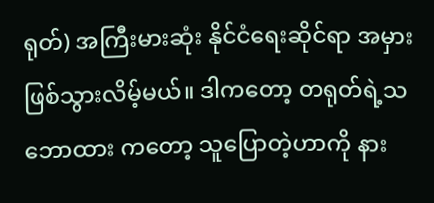ရုတ်) အကြီးမားဆုံး နိုင်ငံရေးဆိုင်ရာ အမှားဖြစ်သွားလိမ့်မယ်။ ဒါကတော့ တရုတ်ရဲ့သဘောထား ကတော့ သူပြောတဲ့ဟာကို နား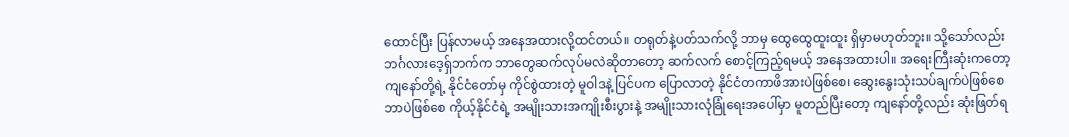ထောင်ပြီး ပြန်လာမယ့် အနေအထားလို့ထင်တယ်။ တရုတ်နဲ့ပတ်သက်လို့ ဘာမှ ထွေထွေထူးထူး ရှိမှာမဟုတ်ဘူး။ သို့သော်လည်း ဘင်္ဂလားဒေ့ရှ်ဘက်က ဘာတွေဆက်လုပ်မလဲဆိုတာတော့ ဆက်လက် စောင့်ကြည့်ရမယ့် အနေအထားပါ။ အရေးကြီးဆုံးကတော့ ကျနော်တို့ရဲ့ နိုင်ငံတော်မှ ကိုင်စွဲထားတဲ့ မူဝါဒနဲ့ ပြင်ပက ပြောလာတဲ့ နိုင်ငံတကာဖိအားပဲဖြစ်စေ၊ ဆွေးနွေးသုံးသပ်ချက်ပဲဖြစ်စေ ဘာပဲဖြစ်စေ ကိုယ့်နိုင်ငံရဲ့ အမျိုးသားအကျိုးစီးပွားနဲ့ အမျိုးသားလုံခြုံရေးအပေါ်မှာ မူတည်ပြီးတော့ ကျနော်တို့လည်း ဆုံးဖြတ်ရ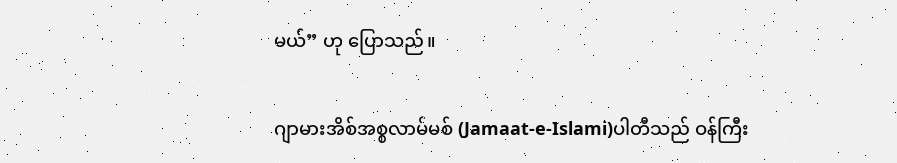မယ်” ဟု ‌ပြောသည်။

ဂျာမားအိစ်အစ္စလာမ်မစ် (Jamaat-e-Islami)ပါတီသည် ဝန်ကြီး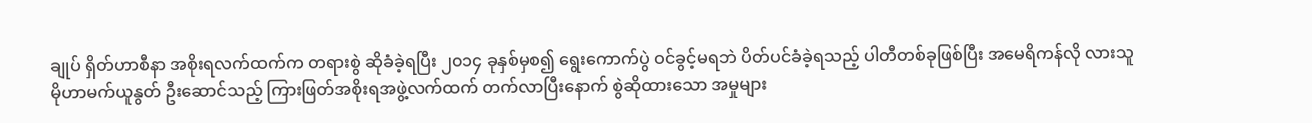ချုပ် ရှိတ်ဟာစီနာ အစိုးရလက်ထက်က တရားစွဲ ဆိုခံခဲ့ရပြီး ၂၀၁၄ ခုနှစ်မှစ၍ ရွေးကောက်ပွဲ ဝင်ခွင့်မရဘဲ ပိတ်ပင်ခံခဲ့ရသည့် ပါတီတစ်ခုဖြစ်ပြီး အမေရိကန်လို လားသူ မိုဟာမက်ယူနွတ် ဦးဆောင်သည့် ကြားဖြတ်အစိုးရအဖွဲ့လက်ထက် တက်လာပြီးနောက် စွဲဆိုထားသော အမှုများ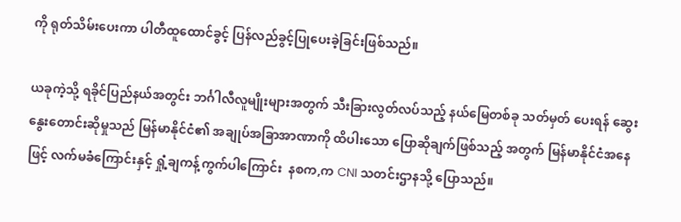ကို ရုတ်သိမ်းပေးကာ ပါတီထူထောင်ခွင့် ပြန်လည်ခွင့်ပြုပေးခဲ့ခြင်းဖြစ်သည်။

ယခုကဲ့သို့ ရခိုင်ပြည်နယ်အတွင်း ဘင်္ဂါလီလူမျိုးများအတွက် သီးခြားလွတ်လပ်သည့် နယ်မြေတစ်ခု သတ်မှတ် ပေးရန် ဆွေးနွေးတောင်းဆိုမှုသည် မြန်မာနိုင်ငံ၏ အချုပ်အခြာအာဏာကို ထိပါးသော ပြောဆိုချက်ဖြစ်သည့် အတွက် မြန်မာနိုင်ငံအနေဖြင့် လက်မခံကြောင်းနှင့် ရှုံ့ချကန့်ကွက်ပါကြောင်း  နစက,က CNI သတင်းဌာနသို့ ပြောသည်။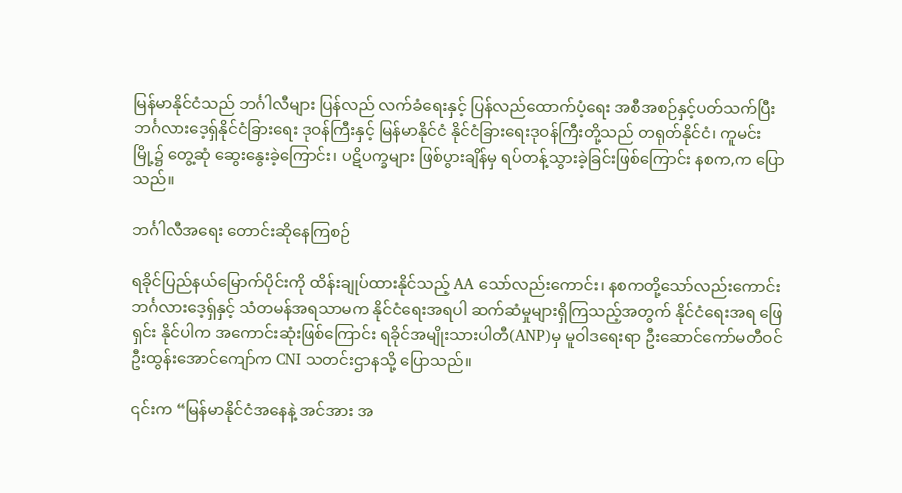မြန်မာနိုင်ငံသည် ဘင်္ဂါလီများ ပြန်လည် လက်ခံရေးနှင့် ပြန်လည်ထောက်ပံ့ရေး အစီအစဉ်နှင့်ပတ်သက်ပြီး ဘင်္ဂလားဒေ့ရှ်နိုင်ငံခြားရေး ဒုဝန်ကြီးနှင့် မြန်မာနိုင်ငံ နိုင်ငံခြားရေးဒုဝန်ကြီးတို့သည် တရုတ်နိုင်ငံ၊ ကူမင်းမြို့၌ တွေ့ဆုံ ဆွေးနွေးခဲ့ကြောင်း၊ ပဋိပက္ခများ ဖြစ်ပွားချိန်မှ ရပ်တန့်သွားခဲ့ခြင်းဖြစ်ကြောင်း နစက,က ပြောသည်။

ဘင်္ဂါလီအရေး တောင်းဆိုနေကြစဉ်

ရခိုင်ပြည်နယ်မြောက်ပိုင်းကို ထိန်းချုပ်ထားနိုင်သည့် AA သော်လည်းကောင်း၊ နစကတို့သော်လည်းကောင်း ဘင်္ဂလား‌ဒေ့ရှ်နှင့် သံတမန်အရသာမက နိုင်ငံရေးအရပါ ဆက်ဆံမှုများရှိကြသည့်အတွက် နိုင်ငံရေးအရ ဖြေရှင်း နိုင်ပါက အကောင်းဆုံးဖြစ်ကြောင်း ရခိုင်အမျိုးသားပါတီ(ANP)မှ မူဝါဒရေးရာ ဦးဆောင်ကော်မတီဝင် ဦးထွန်းအောင်ကျော်က CNI သတင်းဌာနသို့ ပြောသည်။

၎င်းက “မြန်မာနိုင်ငံအနေနဲ့ အင်အား အ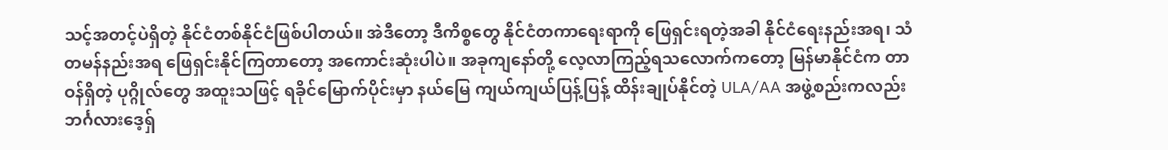သင့်အတင့်ပဲရှိတဲ့ နိုင်ငံတစ်နိုင်ငံဖြစ်ပါတယ်။ အဲဒီတော့ ဒီကိစ္စတွေ နိုင်ငံတကာရေးရာကို ဖြေရှင်းရတဲ့အခါ နိုင်ငံရေးနည်းအရ၊ သံတမန်နည်းအရ ဖြေရှင်းနိုင်ကြတာတော့ အကောင်းဆုံးပါပဲ။ အခုကျနော်တို့ လေ့လာကြည့်ရသ‌လောက်ကတော့ မြန်မာနိုင်ငံက တာဝန်ရှိတဲ့ ပုဂ္ဂိုလ်တွေ အထူးသဖြင့် ရခိုင်မြောက်ပိုင်းမှာ နယ်မြေ ကျယ်ကျယ်ပြန့်ပြန့် ထိန်းချုပ်နိုင်တဲ့ ULA/AA အဖွဲ့စည်းကလည်း ဘင်္ဂလားဒေ့ရှ်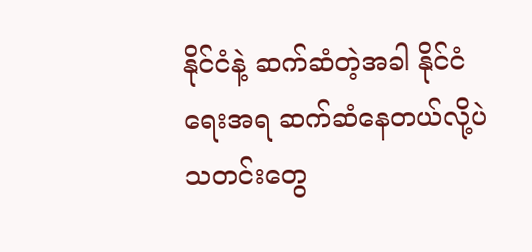နိုင်ငံနဲ့ ဆက်ဆံတဲ့အခါ နိုင်ငံရေးအရ ဆက်ဆံနေတယ်လို့ပဲ သတင်းတွေ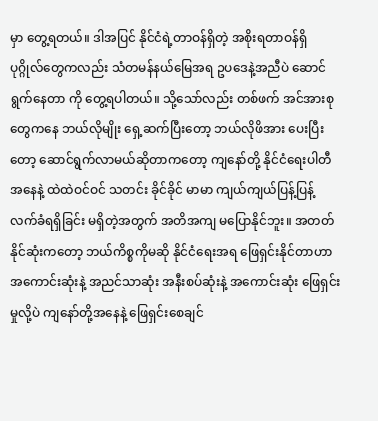မှာ တွေ့ရတယ်။ ဒါအပြင် နိုင်ငံရဲ့တာဝန်ရှိတဲ့ အစိုးရတာဝန်ရှိ ပုဂ္ဂိုလ်တွေကလည်း သံတမန်နယ်မြေအရ ဥပဒေနဲ့အညီပဲ ဆောင်ရွက်နေတာ ကို တွေ့ရပါတယ်။ သို့သော်လည်း တစ်ဖက် အင်အားစုတွေကနေ ဘယ်လိုမျိုး ရှေ့ဆက်ပြီးတော့ ဘယ်လိုဖိအား ပေးပြီးတော့ ဆောင်ရွက်လာမယ်ဆိုတာကတော့ ကျနော်တို့ နိုင်ငံရေးပါတီအနေနဲ့ ထဲထဲဝင်ဝင် သတင်း ခိုင်ခိုင် မာမာ ကျယ်ကျယ်ပြန့်ပြန့် လက်ခံရရှိခြင်း မရှိတဲ့အတွက် အတိအကျ မပြောနိုင်ဘူး။ အတတ်နိုင်ဆုံးကတော့ ဘယ်ကိစ္စကိုမဆို နိုင်ငံရေးအရ ဖြေရှင်းနိုင်တာဟာ အကောင်းဆုံးနဲ့ အညင်သာဆုံး အနီးစပ်ဆုံးနဲ့ အကောင်းဆုံး ဖြေရှင်းမှုလို့ပဲ ကျနော်တို့အနေနဲ့ ဖြေရှင်းစေချင်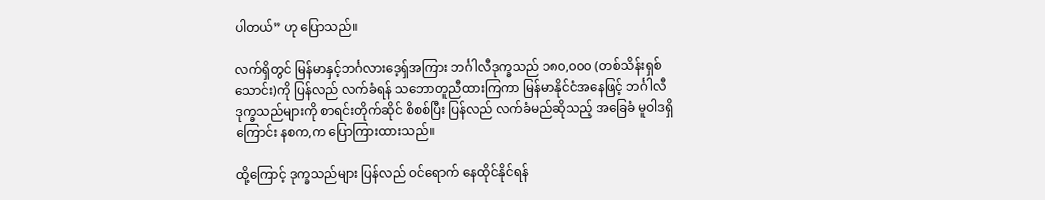ပါတယ်” ဟု ပြောသည်။

လက်ရှိတွင် မြန်မာနှင့်ဘင်္ဂလားဒေ့ရှ်အကြား ဘင်္ဂါလီဒုက္ခသည် ၁၈၀,၀၀၀ (တစ်သိန်းရှစ်သောင်း)ကို ပြန်လည် လက်ခံရန် သဘောတူညီထားကြကာ မြန်မာနိုင်ငံအနေဖြင့် ဘင်္ဂါလီဒုက္ခသည်များကို စာရင်းတိုက်ဆိုင် စိစစ်ပြီး ပြန်လည် လက်ခံမည်ဆိုသည့် အခြေခံ မူဝါဒရှိကြောင်း နစက,က ပြောကြားထားသည်။

ထို့ကြောင့် ဒုက္ခသည်များ ပြန်လည် ဝင်ရောက် နေထိုင်နိုင်ရန်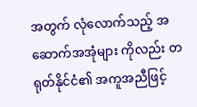အတွက် လုံလောက်သည့် အဆောက်အအုံများ ကိုလည်း တရုတ်နိုင်ငံ၏ အကူအညီဖြင့်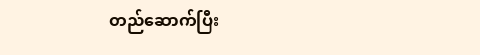တည်ဆောက်ပြီး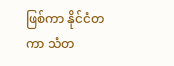ဖြစ်ကာ နိုင်ငံတကာ သံတ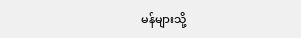မန်များသို့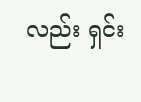လည်း ရှင်း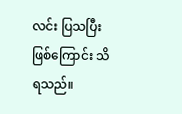လင်း ပြသပြီးဖြစ်ကြောင်း သိရသည်။